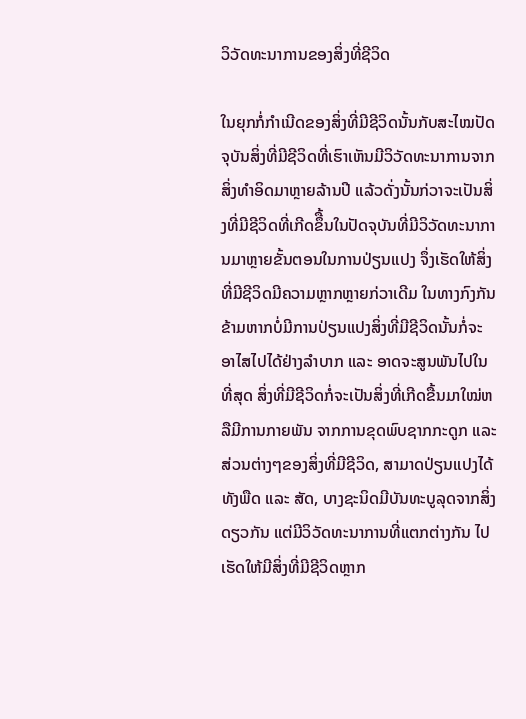ວິວັດທະນາການຂອງສິ່ງທີ່ຊີວິດ

ໃນຍຸກກໍ່ກໍາເນີດຂອງສິ່ງທີ່ມີຊີວິດນັ້ນກັບສະໄໝປັດຈຸບັນສິ່ງທີ່ມີຊີວິດທີ່ເຮົາເຫັນມີວິວັດທະນາການຈາກສິ່ງທໍາອິດມາຫຼາຍລ້ານປີ ແລ້ວດັ່ງນັ້ນກ່ວາຈະເປັນສິ່ງທີ່ມີຊີວິດທີ່ເກີດຂຶື້ນໃນປັດຈຸບັນທີ່ມີວິວັດທະນາການມາຫຼາຍຂັ້ນຕອນໃນການປ່ຽນແປງ ຈຶ່ງເຮັດໃຫ້ສິ່ງທີ່ມີຊີວິດມີຄວາມຫຼາກຫຼາຍກ່ວາເດີມ ໃນທາງກົງກັນຂ້າມຫາກບໍ່ມີການປ່ຽນແປງສິ່ງທີ່ມີຊີວິດນັ້ນກໍ່ຈະອາໄສໄປໄດ້ຢ່າງລໍາບາກ ແລະ ອາດຈະສູນພັນໄປໃນທີ່ສຸດ ສິ່ງທີ່ມີຊີວິດກໍ່ຈະເປັນສິ່ງທີ່ເກີດຂື້ນມາໃໝ່ຫລືມີການກາຍພັນ ຈາກການຂຸດພົບຊາກກະດູກ ແລະ ສ່ວນຕ່າງໆຂອງສິ່ງທີ່ມີຊີວິດ, ສາມາດປ່ຽນແປງໄດ້ທັງພືດ ແລະ ສັດ, ບາງຊະນິດມີບັນທະບູລຸດຈາກສິ່ງດຽວກັນ ແຕ່ມີວິວັດທະນາການທີ່ແຕກຕ່າງກັນ ໄປເຮັດໃຫ້ມີສິ່ງທີ່ມີຊີວິດຫຼາກ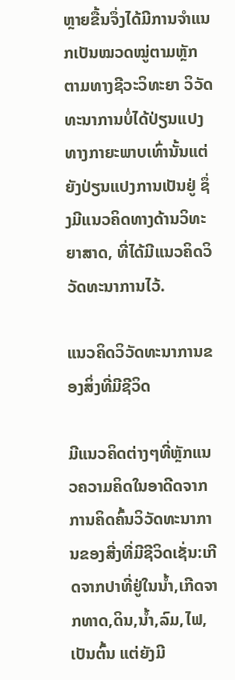ຫຼາຍຂື້ນຈຶ່ງໄດ້ມີການຈໍາແນກເປັນໝວດໝູ່ຕາມຫຼັກຕາມທາງຊີວະວິທະຍາ ວິວັດທະນາການບໍ່ໄດ້ປ່ຽນແປງທາງກາຍະພາບເທົ່ານັ້ນແຕ່ຍັງປ່ຽນແປງການເປັນຢູ່ ຊຶ່ງມີແນວຄິດທາງດ້ານວິທະຍາສາດ, ທີ່ໄດ້ມີແນວຄິດວິວັດທະນາການໄວ້.

ແນວຄິດວິວັດທະນາການຂອງສິ່ງທີ່ມີຊີວິດ

ມີແນວຄິດຕ່າງໆທີ່ຫຼັກແນວຄວາມຄິດໃນອາດີດຈາກການຄິດຄົ້ນວິວັດທະນາການຂອງສີ່ງທີ່ມີຊີວິດເຊັ່ນ:ເກີດຈາກປາທີ່ຢູ່ໃນນໍ້າ,ເກີດຈາກທາດ,ດິນ,ນໍ້າ,ລົມ,ໄຟ, ເປັນຕົ້ນ ແຕ່ຍັງມີ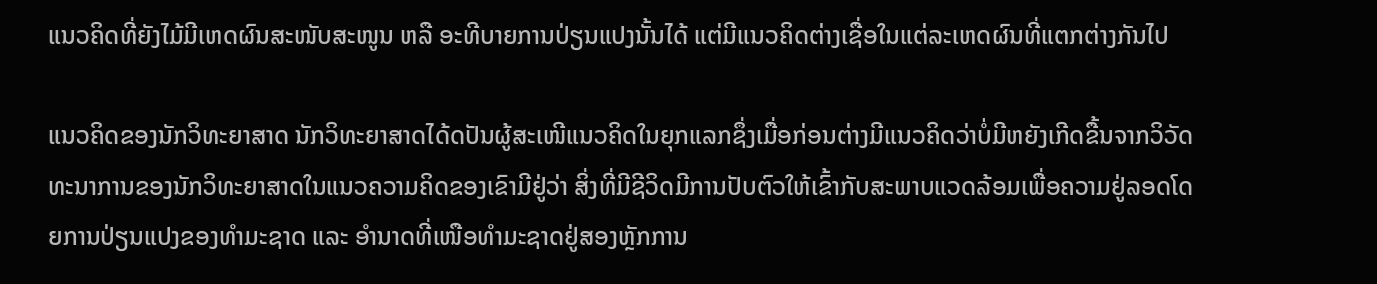ແນວຄິດທີ່ຍັງໄມ້ມີເຫດຜົນສະໜັບສະໜູນ ຫລື ອະທີບາຍການປ່ຽນແປງນັ້ນໄດ້ ແຕ່ມີແນວຄິດຕ່າງເຊື່ອໃນແຕ່ລະເຫດຜົນທີ່ແຕກຕ່າງກັນໄປ

ແນວຄິດຂອງນັກວິທະຍາສາດ ນັກວິທະຍາສາດໄດ້ດປັນຜູ້ສະເໜີແນວຄິດໃນຍຸກແລກຊຶ່ງເມື່ອກ່ອນຕ່າງມີແນວຄິດວ່າບໍ່ມີຫຍັງເກີດຂື້ນຈາກວິວັດທະນາການຂອງນັກວິທະຍາສາດໃນແນວຄວາມຄິດຂອງເຂົາມີຢູ່ວ່າ ສິ່ງທີ່ມີຊີວິດມີການປັບຕົວໃຫ້ເຂົ້າກັບສະພາບແວດລ້ອມເພື່ອຄວາມຢູ່ລອດໂດຍການປ່ຽນແປງຂອງທໍາມະຊາດ ແລະ ອໍານາດທີ່ເໜືອທໍາມະຊາດຢູ່ສອງຫຼັກການ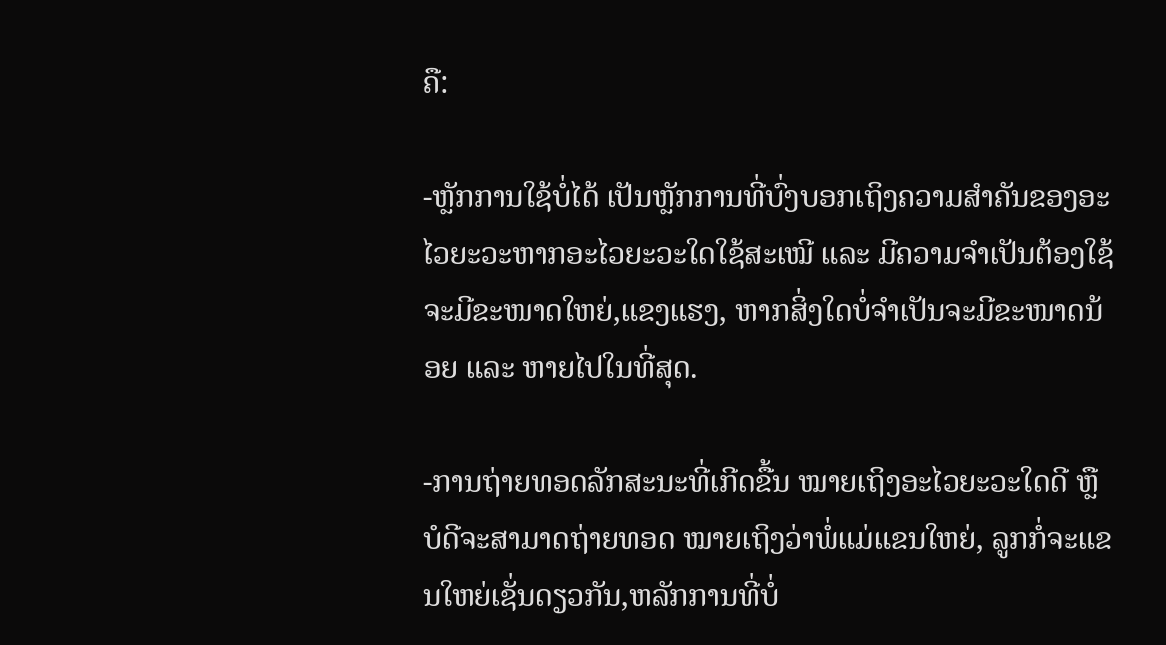ຄື:

-ຫຼັກການໃຊ້ບໍ່ໄດ້ ເປັນຫຼັກການທີ່ບົ່ງບອກເຖິງຄວາມສໍາຄັນຂອງອະໄວຍະວະຫາກອະໄວຍະວະໃດໃຊ້ສະເໝີ ແລະ ມີຄວາມຈໍາເປັນຕ້ອງໃຊ້ຈະມີຂະໜາດໃຫຍ່,ແຂງແຮງ, ຫາກສິ່ງໃດບໍ່ຈໍາເປັນຈະມີຂະໜາດນ້ອຍ ແລະ ຫາຍໄປໃນທີ່ສຸດ.

-ການຖ່າຍທອດລັກສະນະທີ່ເກີດຂື້ນ ໝາຍເຖິງອະໄວຍະວະໃດດີ ຫຼື ບໍດີຈະສາມາດຖ່າຍທອດ ໝາຍເຖິງວ່າພໍ່ແມ່ແຂນໃຫຍ່, ລູກກໍ່ຈະແຂນໃຫຍ່ເຊັ່ນດຽວກັນ,ຫລັກການທີ່ບໍ່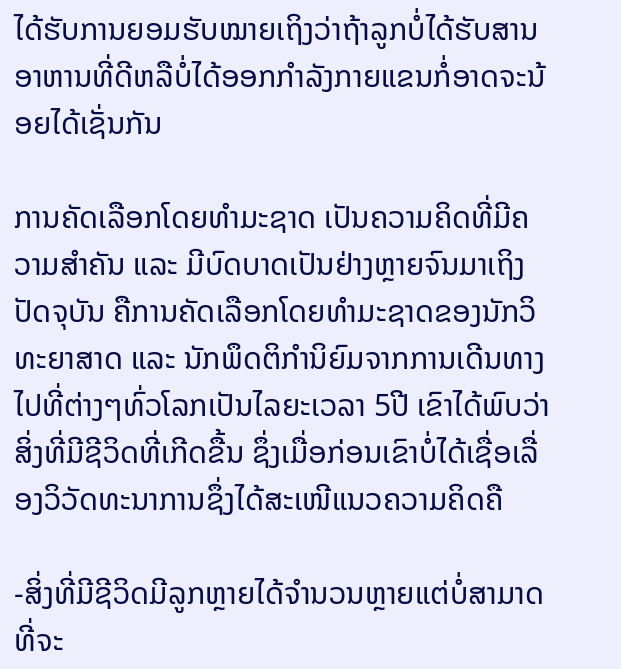ໄດ້ຮັບການຍອມຮັບໝາຍເຖິງວ່າຖ້າລູກບໍ່ໄດ້ຮັບສານອາຫານທີ່ດີຫລືບໍ່ໄດ້ອອກກໍາລັງກາຍແຂນກໍ່ອາດຈະນ້ອຍໄດ້ເຊັ່ນກັນ

ການຄັດເລືອກໂດຍທໍາມະຊາດ ເປັນຄວາມຄິດທີ່ມີຄວາມສໍາຄັນ ແລະ ມີບົດບາດເປັນຢ່າງຫຼາຍຈົນມາເຖິງປັດຈຸບັນ ຄືການຄັດເລືອກໂດຍທໍາມະຊາດຂອງນັກວິທະຍາສາດ ແລະ ນັກພຶດຕິກໍານິຍົມຈາກການເດີນທາງໄປທີ່ຕ່າງໆທົ່ວໂລກເປັນໄລຍະເວລາ 5ປີ ເຂົາໄດ້ພົບວ່າສິ່ງທີ່ມີຊີວິດທີ່ເກີດຂື້ນ ຊຶ່ງເມື່ອກ່ອນເຂົາບໍ່ໄດ້ເຊື່ອເລື່ອງວິວັດທະນາການຊຶ່ງໄດ້ສະເໜີແນວຄວາມຄິດຄື

-ສິ່ງທີ່ມີຊີວິດມີລູກຫຼາຍໄດ້ຈໍານວນຫຼາຍແຕ່ບໍ່ສາມາດທີ່ຈະ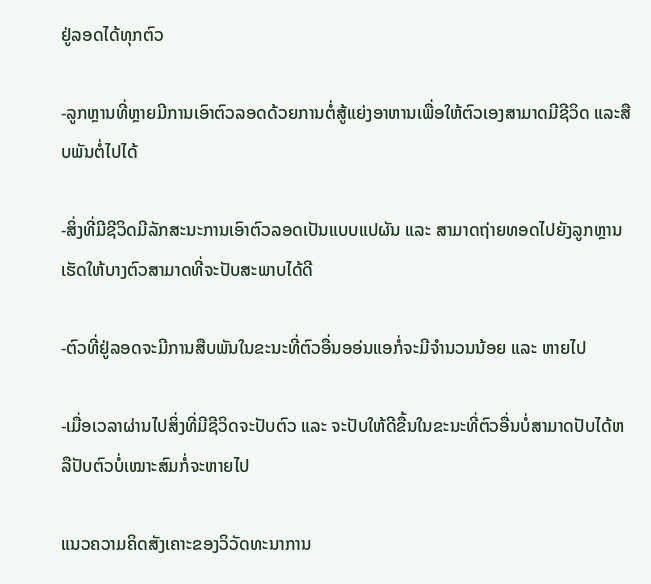ຢູ່ລອດໄດ້ທຸກຕົວ

-ລູກຫຼານທີ່ຫຼາຍມີການເອົາຕົວລອດດ້ວຍການຕໍ່ສູ້ແຍ່ງອາຫານເພື່ອໃຫ້ຕົວເອງສາມາດມີຊີວິດ ແລະສືບພັນຕໍ່ໄປໄດ້

-ສິ່ງທີ່ມີຊີວິດມີລັກສະນະການເອົາຕົວລອດເປັນແບບແປຜັນ ແລະ ສາມາດຖ່າຍທອດໄປຍັງລູກຫຼານເຮັດໃຫ້ບາງຕົວສາມາດທີ່ຈະປັບສະພາບໄດ້ດີ

-ຕົວທີ່ຢູ່ລອດຈະມີການສືບພັນໃນຂະນະທີ່ຕົວອື່ນອອ່ນແອກໍ່ຈະມີຈໍານວນນ້ອຍ ແລະ ຫາຍໄປ

-ເມື່ອເວລາຜ່ານໄປສິ່ງທີ່ມີຊີວິດຈະປັບຕົວ ແລະ ຈະປັບໃຫ້ດີຂື້ນໃນຂະນະທີ່ຕົວອື່ນບໍ່ສາມາດປັບໄດ້ຫລືປັບຕົວບໍ່ເໝາະສົມກໍ່ຈະຫາຍໄປ

ແນວຄວາມຄິດສັງເຄາະຂອງວິວັດທະນາການ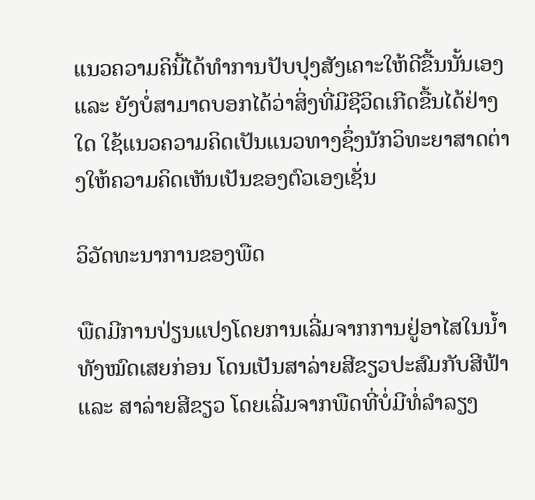ແນວຄວາມຄິນີ້ໄດ້ທໍາການປັບປຸງສັງເຄາະໃຫ້ດີຂື້ນນັ້ນເອງ ແລະ ຍັງບໍ່ສາມາດບອກໄດ້ວ່າສິ່ງທີ່ມີຊີວິດເກີດຂື້ນໄດ້ຢ່າງໃດ ໃຊ້ແນວຄວາມຄິດເປັນແນວທາງຊຶ່ງນັກວິທະຍາສາດຕ່າງໃຫ້ຄວາມຄິດເຫັນເປັນຂອງຕົວເອງເຊັ່ນ

ວິວັດທະນາການຂອງພືດ

ພືດມີການປ່ຽນແປງໂດຍການເລີ່ມຈາກການຢູ່ອາໄສໃນນໍ້າທັງໝົດເສຍກ່ອນ ໂດນເປັນສາລ່າຍສີຂຽວປະສົມກັບສີຟ້າ ແລະ ສາລ່າຍສີຂຽວ ໂດຍເລີ່ມຈາກພືດທີ່ບໍ່ມີທໍ່ລໍາລຽງ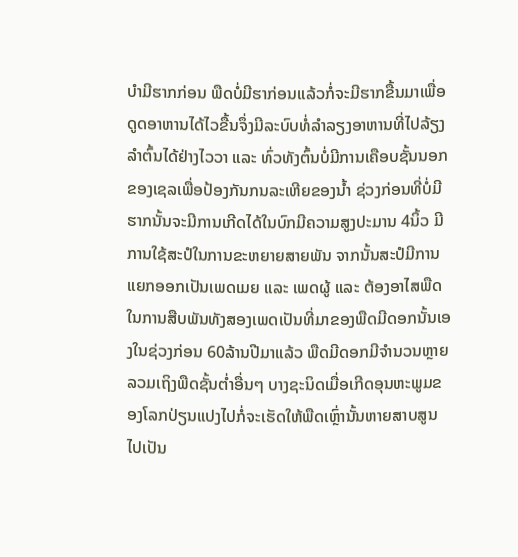ບໍາມີຮາກກ່ອນ ພືດບໍ່ມີຮາກ່ອນແລ້ວກໍ່ຈະມີຮາກຂື້ນມາເພື່ອດູດອາຫານໄດ້ໄວຂື້ນຈຶ່ງມີລະບົບທໍ່ລໍາລຽງອາຫານທີ່ໄປລ້ຽງລໍາຕົ້ນໄດ້ຢ່າງໄວວາ ແລະ ທົ່ວທັງຕົ້ນບໍ່ມີການເຄືອບຊັ້ນນອກຂອງເຊລເພື່ອປ້ອງກັນກນລະເຫີຍຂອງນໍ້າ ຊ່ວງກ່ອນທີ່ບໍ່ມີຮາກນັ້ນຈະມີການເກີດໄດ້ໃນບົກມີຄວາມສູງປະມານ 4ນິ້ວ ມີການໃຊ້ສະປໍໃນການຂະຫຍາຍສາຍພັນ ຈາກນັ້ນສະປໍມີການແຍກອອກເປັນເພດເມຍ ແລະ ເພດຜູ້ ແລະ ຕ້ອງອາໄສພືດໃນການສືບພັນທັງສອງເພດເປັນທີ່ມາຂອງພືດມີດອກນັ້ນເອງໃນຊ່ວງກ່ອນ 60ລ້ານປີມາແລ້ວ ພືດມີດອກມີຈໍານວນຫຼາຍ ລວມເຖິງພືດຊັ້ນຕໍ່າອື່ນໆ ບາງຊະນິດເມື່ອເກີດອຸນຫະພູມຂອງໂລກປ່ຽນແປງໄປກໍ່ຈະເຮັດໃຫ້ພືດເຫຼົ່ານັ້ນຫາຍສາບສູນໄປເປັນ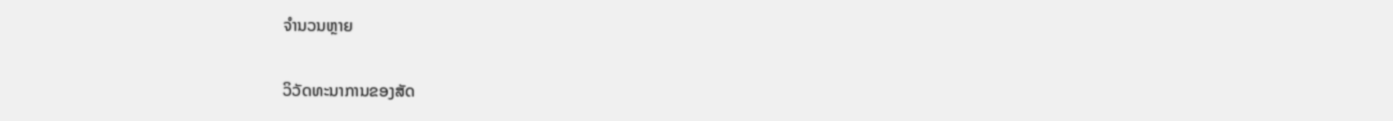ຈໍານວນຫຼາຍ

ວິວັດທະນາການຂອງສັດ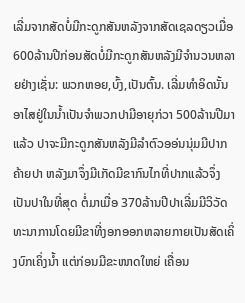ເລີ່ມຈາກສັດບໍ່ມີກະດູກສັນຫລັງຈາກສັດເຊລດຽວເມື່ອ 600ລ້ານປີກ່ອນສັດບໍ່ມີກະດູກສັນຫລັງມີຈໍານວນຫລາຍຢ່າງເຊັ່ນ: ພວກຫອຍ,ບົ້ງ,ເປັນຕົ້ນ. ເລີ່ມທໍາອິດນັ້ນອາໄສຢູ່ໃນນໍ້າເປັນຈໍາພວກປາມີອາຍຸກ່ວາ 500ລ້ານປີມາແລ້ວ ປາຈະມີກະດູກສັນຫລັງມີລໍາຕົວອອ່ນນຸ່ມມີປາກຄ້າຍປາ ຫລັງມາຈຶ່ງມີເກັດມີຂາກົນໄກທີ່ປາກແລ້ວຈຶ່ງເປັນປາໃນທີ່ສຸດ ຕໍ່ມາເມື່ອ 370ລ້ານປີປາເລີ່ມມີວິວັດທະນາການໂດຍມີຂາທີ່ງອກອອກຫລາຍກາຍເປັນສັດເຄິ່ງບົກເຄິ່ງນໍ້າ ແຕ່ກ່ອນມີຂະໜາດໃຫຍ່ ເຄື່ອນ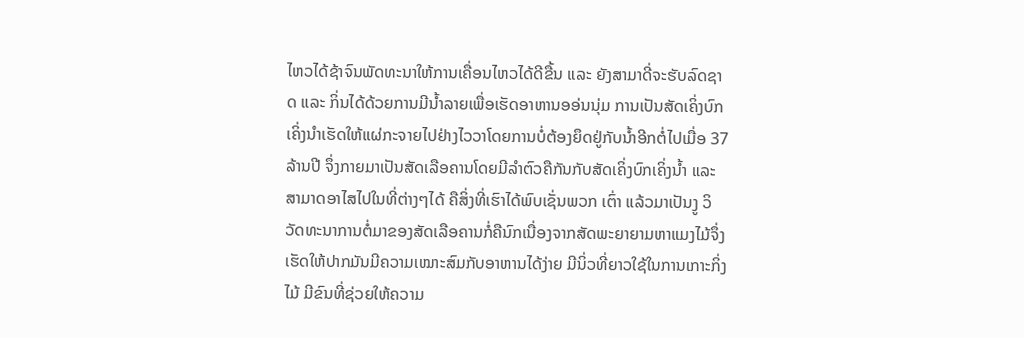ໄຫວໄດ້ຊ້າຈົນພັດທະນາໃຫ້ການເຄື່ອນໄຫວໄດ້ດີຂື້ນ ແລະ ຍັງສາມາດີ່ຈະຮັບລົດຊາດ ແລະ ກິ່ນໄດ້ດ້ວຍການມີນໍ້າລາຍເພື່ອເຮັດອາຫານອອ່ນນຸ່ມ ການເປັນສັດເຄິ່ງບົກເຄິ່ງນໍາເຮັດໃຫ້ແຜ່ກະຈາຍໄປຢ່າງໄວວາໂດຍການບໍ່ຕ້ອງຍຶດຢູ່ກັບນໍ້າອີກຕໍ່ໄປເມື່ອ 37ລ້ານປີ ຈຶ່ງກາຍມາເປັນສັດເລືອຄານໂດຍມີລໍາຕົວຄືກັນກັບສັດເຄິ່ງບົກເຄິ່ງນໍ້າ ແລະ ສາມາດອາໄສໄປໃນທີ່ຕ່າງໆໄດ້ ຄືສິ່ງທີ່ເຮົາໄດ້ພົບເຊັ່ນພວກ ເຕົ່າ ແລ້ວມາເປັນງູ ວິວັດທະນາການຕໍ່ມາຂອງສັດເລືອຄານກໍ່ຄືນົກເນື່ອງຈາກສັດພະຍາຍາມຫາແມງໄມ້ຈຶ່ງເຮັດໃຫ້ປາກມັນມີຄວາມເໝາະສົມກັບອາຫານໄດ້ງ່າຍ ມີນິ່ວທີ່ຍາວໃຊ້ໃນການເກາະກິ່ງໄມ້ ມີຂົນທີ່ຊ່ວຍໃຫ້ຄວາມ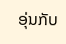ອຸ່ນກັບ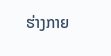ຮ່າງກາຍ